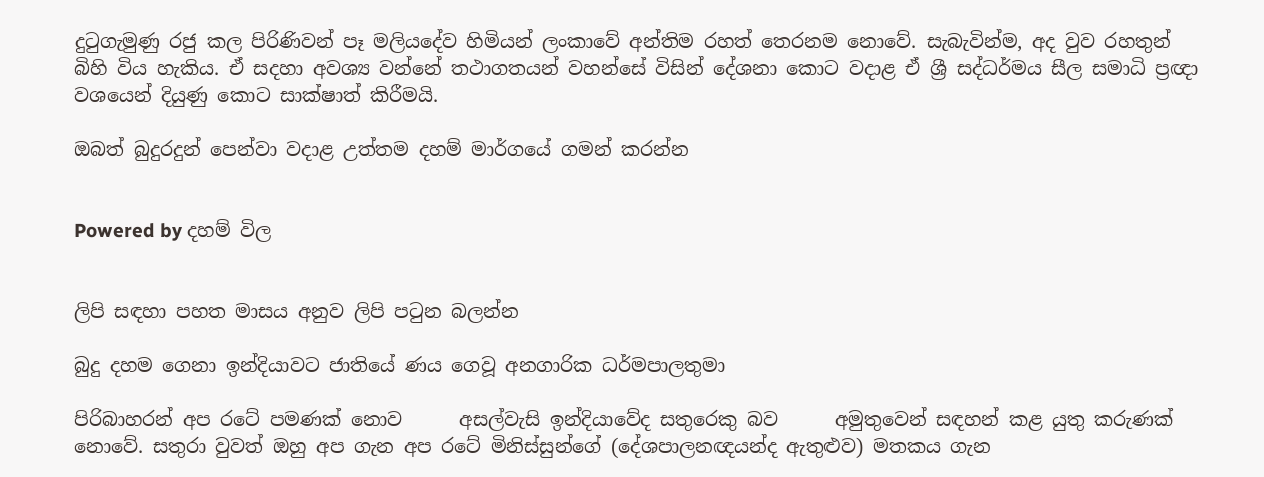දුටුගැමුණු රජු කල පිරිණිවන් පෑ මලියදේව හිමියන් ලංකාවේ අන්තිම රහත් තෙරනම නොවේ. සැබැවින්ම, අද වුව රහතුන් බිහි විය හැකිය. ඒ සදහා අවශ්‍ය වන්නේ තථාගතයන් වහන්සේ විසින් දේශනා කොට වදාළ ඒ ශ්‍රී සද්ධර්මය සීල සමාධි ප්‍රඥා වශයෙන් දියුණු කොට සාක්ෂාත් කිරීමයි.

ඔබත් බුදුරදුන් පෙන්වා වදාළ උත්තම දහම් මාර්ගයේ ගමන් කරන්න


Powered by දහම් විල


ලිපි සඳහා පහත මාසය අනුව ලිපි පටුන බලන්න

බුදු දහම ගෙනා ඉන්දියාවට ජාතියේ ණය ගෙවූ අනගාරික ධර්මපාලතුමා

පිරිබාහරන් අප රටේ පමණක් නොව      අසල්වැසි ඉන්දියාවේද සතුරෙකු බව      අමුතුවෙන් සඳහන් කළ යුතු කරුණක් නොවේ. සතුරා වුවත් ඔහු අප ගැන අප රටේ මිනිස්සුන්ගේ (දේශපාලනඥයන්ද ඇතුළුව) මතකය ගැන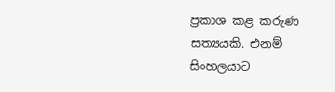ප්‍රකාශ කළ කරුණ සත්‍යයකි. එනම් සිංහලයාට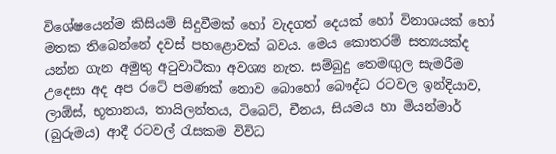විශේෂයෙන්ම කිසියම් සිදුවීමක් හෝ වැදගත් දෙයක් හෝ විනාශයක් හෝ මතක තිබෙන්නේ දවස් පහළොවක් බවය. මෙය කොතරම් සත්‍යයක්ද යන්න ගැන අමුතු අටුවාටීකා අවශ්‍ය නැත. සම්බුදු තෙමඟුල සැමරීම උදෙසා අද අප රටේ පමණක් නොව බොහෝ බෞද්ධ රටවල ඉන්දියාව, ලාඕස්, භූතානය, තායිලන්තය, ටිබෙට්, චීනය, සියමය හා මියන්මාර් (බුරුමය) ආදී රටවල් රැසකම විවිධ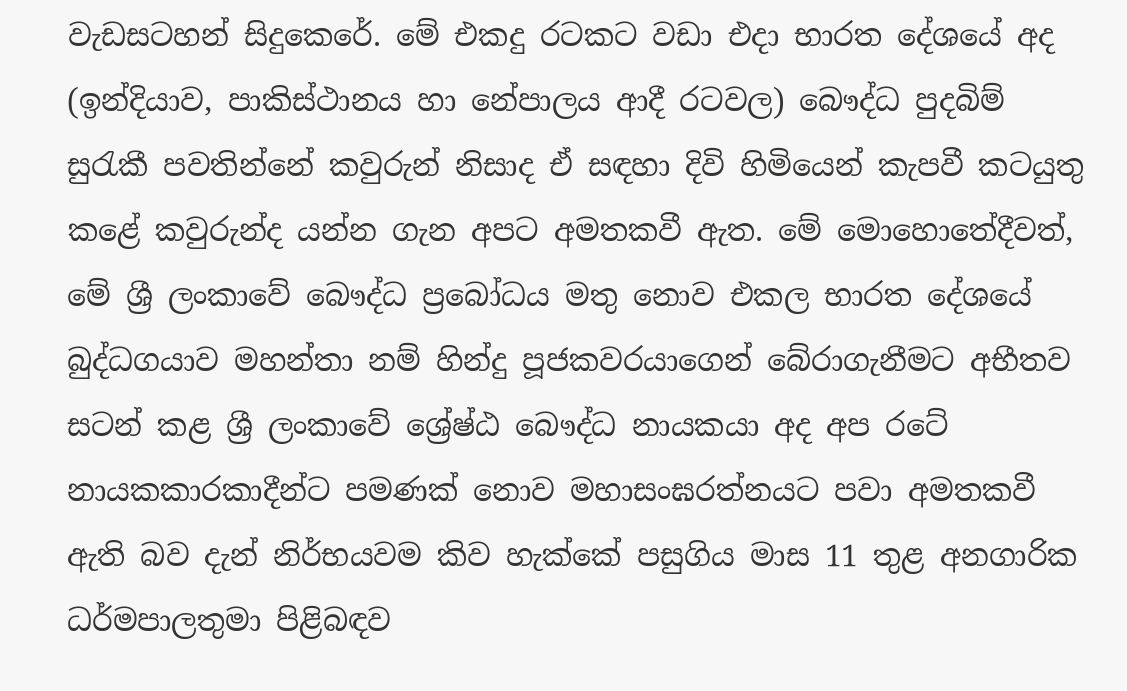වැඩසටහන් සිදුකෙරේ. මේ එකදු රටකට වඩා එදා භාරත දේශයේ අද (ඉන්දියාව, පාකිස්ථානය හා නේපාලය ආදී රටවල) බෞද්ධ පුදබිම් සුරැකී පවතින්නේ කවුරුන් නිසාද ඒ සඳහා දිවි හිමියෙන් කැපවී කටයුතු කළේ කවුරුන්ද යන්න ගැන අපට අමතකවී ඇත. මේ මොහොතේදීවත්, මේ ශ්‍රී ලංකාවේ බෞද්ධ ප්‍රබෝධය මතු නොව එකල භාරත දේශයේ බුද්ධගයාව මහන්තා නම් හින්දු පූජකවරයාගෙන් බේරාගැනීමට අභීතව සටන් කළ ශ්‍රී ලංකාවේ ශ්‍රේෂ්ඨ බෞද්ධ නායකයා අද අප රටේ නායකකාරකාදීන්ට පමණක් නොව මහාසංඝරත්නයට පවා අමතකවී ඇති බව දැන් නිර්භයවම කිව හැක්කේ පසුගිය මාස 11 තුළ අනගාරික ධර්මපාලතුමා පිළිබඳව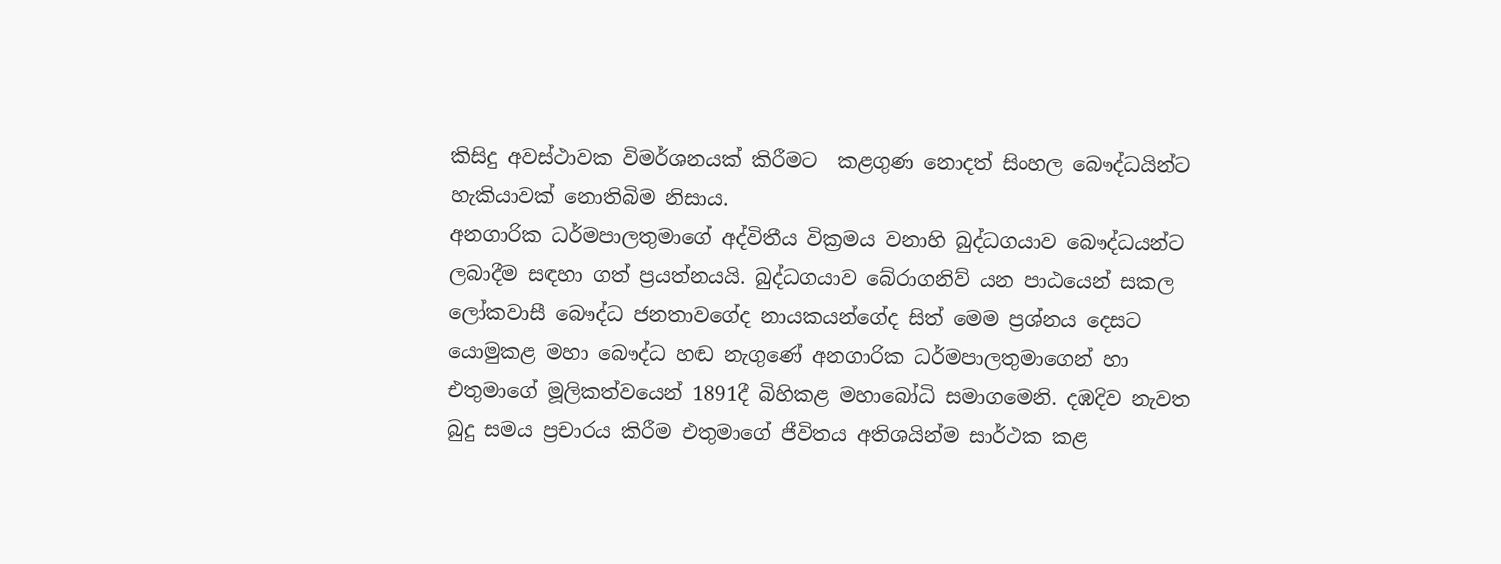කිසිදු අවස්ථාවක විමර්ශනයක් කිරීමට  කළගුණ නොදත් සිංහල බෞද්ධයින්ට හැකියාවක් නොතිබිම නිසාය.
අනගාරික ධර්මපාලතුමාගේ අද්විතීය වික්‍රමය වනාහි බුද්ධගයාව බෞද්ධයන්ට ලබාදීම සඳහා ගත් ප්‍රයත්නයයි. බුද්ධගයාව බේරාගනිව් යන පාඨයෙන් සකල ලෝකවාසී බෞද්ධ ජනතාවගේද නායකයන්ගේද සිත් මෙම ප්‍රශ්නය දෙසට යොමුකළ මහා බෞද්ධ හඬ නැගුණේ අනගාරික ධර්මපාලතුමාගෙන් හා එතුමාගේ මූලිකත්වයෙන් 1891දී බිහිකළ මහාබෝධි සමාගමෙනි. දඹදිව නැවත බුදු සමය ප්‍රචාරය කිරීම එතුමාගේ ජීවිතය අතිශයින්ම සාර්ථක කළ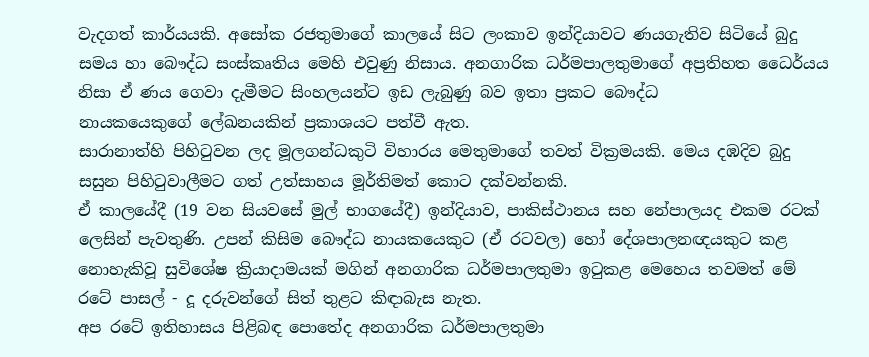වැදගත් කාර්යයකි. අසෝක රජතුමාගේ කාලයේ සිට ලංකාව ඉන්දියාවට ණයගැතිව සිටියේ බුදු සමය හා බෞද්ධ සංස්කෘතිය මෙහි එවුණු නිසාය. අනගාරික ධර්මපාලතුමාගේ අප්‍රතිහත ධෛර්යය නිසා ඒ ණය ගෙවා දැමීමට සිංහලයන්ට ඉඩ ලැබුණු බව ඉතා ප්‍රකට බෞද්ධ නායකයෙකුගේ ‍ලේඛනයකින් ප්‍රකාශයට පත්වී ඇත.
සාරානාත්හි පිහිටුවන ලද මූලගන්ධකුටි විහාරය මෙතුමාගේ තවත් වික්‍රමයකි. මෙය දඹදිව බුදු සසුන පිහිටුවාලීමට ගත් උත්සාහය මූර්තිමත් කොට දක්වන්නකි.
ඒ කාලයේදී (19 වන සියවසේ මුල් භාගයේදී) ඉන්දියාව, පාකිස්ථානය සහ නේපාලයද එකම රටක් ලෙසින් පැවතුණි. උපන් කිසිම බෞද්ධ නායකයෙකුට (ඒ රටවල) හෝ දේශපාලනඥයකුට කළ නොහැකිවූ සුවිශේෂ ක්‍රියාදාමයක් මගින් අනගාරික ධර්මපාලතුමා ඉටුකළ මෙහෙය තවමත් මේ රටේ පාසල් - දූ දරුවන්ගේ සිත් තුළට කිඳාබැස නැත.
අප රටේ ඉතිහාසය පිළිබඳ ‍පොතේද අනගාරික ධර්මපාලතුමා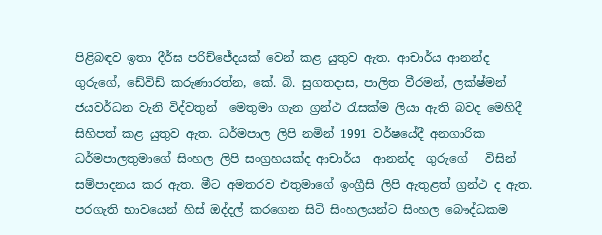පිළිබඳව ඉතා දීර්ඝ පරිච්ජේදයක් වෙන් කළ යුතුව ඇත. ආචාර්ය ආනන්ද ගුරුගේ, ඩේවිඩ් කරුණාරත්න, කේ. බි. සුගතදාස, පාලිත වීරමන්, ලක්ෂ්මන් ජයවර්ධන වැනි විද්වතුන්  මෙතුමා ගැන ග්‍රන්ථ රැසක්ම ලියා ඇති බවද මෙහිදී සිහිපත් කළ යුතුව ඇත. ධර්මපාල ලිපි නමින් 1991 වර්ෂයේදී අනගාරික ධර්මපාලතුමාගේ සිංහල ලිපි සංග්‍රහයක්ද ආචාර්ය  ආනන්ද  ගුරුගේ   විසින් සම්පාදනය කර ඇත. මීට අමතරව එතුමාගේ ඉංග්‍රීසි ලිපි ඇතුළත් ග්‍රන්ථ ද ඇත.  පරගැති භාවයෙන් හිස් ඔද්දල් කරගෙන සිටි සිංහලයන්ට සිංහල බෞද්ධකම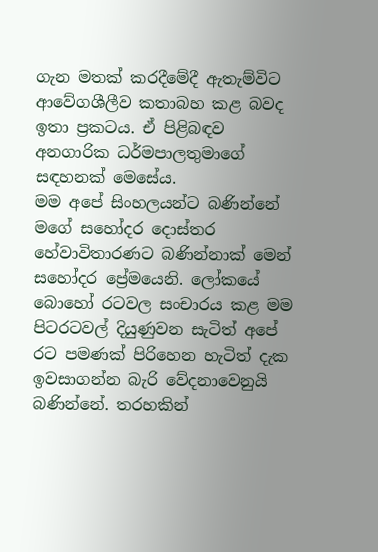ගැන මතක් කරදීමේදී ඇතැම්විට ආවේගශීලීව කතාබහ කළ බවද ඉතා ප්‍රකටය. ඒ පිළිබඳව අනගාරික ධර්මපාලතුමාගේ සඳහනක් මෙසේය.
මම අපේ සිංහලයන්ට බණින්නේ මගේ සහෝදර දොස්තර හේවාවිතාරණට බණින්නාක් මෙන් සහෝදර ප්‍රේමයෙනි. ලෝකයේ බොහෝ රටවල සංචාරය කළ මම පිටරටවල් දියුණුවන සැටිත් අපේ රට පමණක් පිරිහෙන හැටිත් දැක ඉවසාගන්න බැරි වේදනාවෙනුයි බණින්නේ. තරහකින්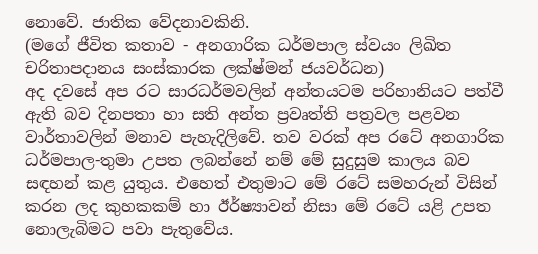නොවේ. ජාතික වේදනාවකිනි.
(මගේ ජීවිත කතාව - අනගාරික ධර්මපාල ස්වයං ලිඛිත චරිතාපදානය සංස්කාරක ලක්ෂ්මන් ජයවර්ධන)
අද දවසේ අප රට සාරධර්මවලින් අන්තයටම පරිහානියට පත්වී ඇති බව දිනපතා හා සති අන්ත ප්‍රවෘත්ති පත්‍රවල පළවන වාර්තාවලින් මනාව පැහැදිලිවේ. තව වරක් අප රටේ අනගාරික ධර්මපාල-තුමා උපත ලබන්නේ නම් මේ සුදුසුම කාලය බව සඳහන් කළ යුතුය. එහෙත් එතුමාට මේ රටේ සමහරුන් විසින් කරන ලද කුහකකම් හා ඊර්ෂ්‍යාවන් නිසා මේ රටේ යළි උපත නොලැබිමට පවා පැතුවේය.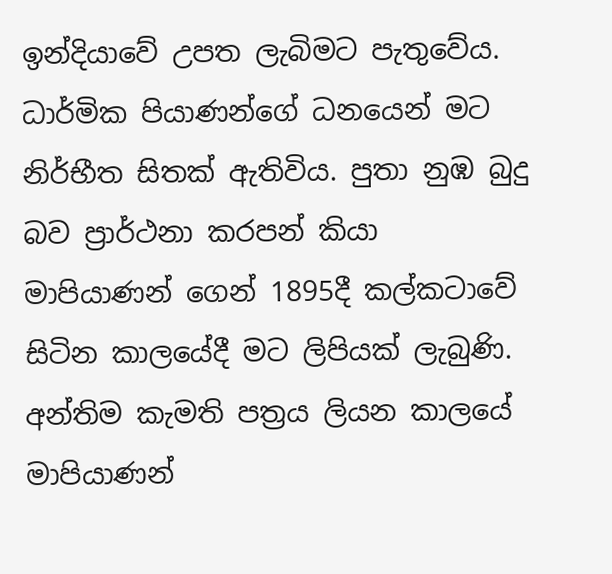ඉන්දියාවේ උපත ලැබිමට පැතුවේය.
ධාර්මික පියාණන්ගේ ධනයෙන් මට නිර්භීත සිතක් ඇතිවිය. පුතා නුඹ බුදු බව ප්‍රාර්ථනා කරපන් කියා මාපියාණන් ගෙන් 1895දී කල්කටාවේ සිටින කාලයේදී මට ලිපියක් ලැබුණි. අන්තිම කැමති පත්‍රය ලියන කාලයේ මාපියාණන්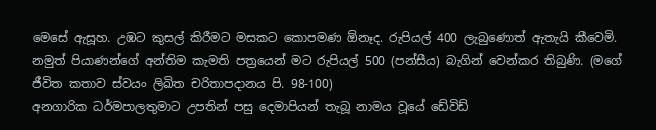මෙසේ ඇසූහ. උඹට කුසල් කිරීමට මසකට කොපමණ ඕනෑද. රුපියල් 400 ලැබුණොත් ඇතැයි කීවෙමි. නමුත් පියාණන්ගේ අන්තිම කැමති පත්‍රයෙන් මට රුපියල් 500 (පන්සීය) බැගින් වෙන්කර තිබුණි. (මගේ ජීවිත කතාව ස්වයං ලිඛිත චරිතාපදානය පි. 98-100)
අනගාරික ධර්මපාලතුමාට උපතින් පසු දෙමාපියන් තැබූ නාමය වූයේ ඩේවිඩ්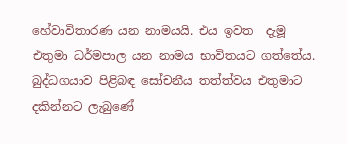හේවාවිතාරණ යන නාමයයි. එය ඉවත  දැමූ එතුමා ධර්මපාල යන නාමය භාවිතයට ගත්තේය. බුද්ධගයාව පිළිබඳ සෝචනීය තත්ත්වය එතුමාට දකින්නට ලැබුණේ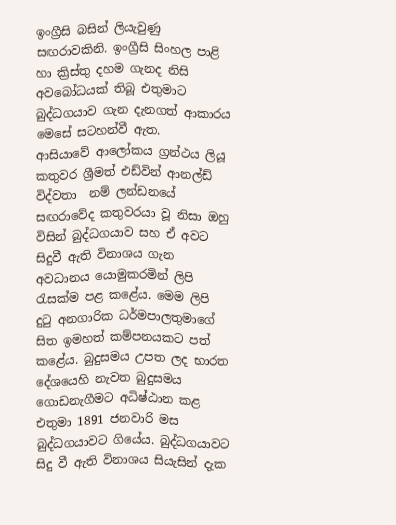ඉංග්‍රීසි බසින් ලියැවුණු සඟරාවකිනි. ඉංග්‍රීසි සිංහල පාළි හා ක්‍රිස්තු දහම ගැනද නිසි අවබෝධයක් තිබූ එතුමාට බුද්ධගයාව ගැන දැනගත් ආකාරය මෙසේ සටහන්වී ඇත.
ආසියාවේ ආලෝකය ග්‍රන්ථය ලියූ කතුවර ශ්‍රීමත් එඩ්වින් ආනල්ඩ් විද්වතා  නම් ලන්ඩනයේ සඟරාවේද කතුවරයා වූ නිසා ඔහු විසින් බුද්ධගයාව සහ ඒ අවට සිදුවී ඇති විනාශය ගැන අවධානය යොමුකරමින් ලිපි රැසක්ම පළ කළේය. මෙම ලිපි දුටු අනගාරික ධර්මපාලතුමාගේ සිත ඉමහත් කම්පනයකට පත් කළේය. බුදුසමය උපත ලද භාරත දේශයෙහි නැවත බුදුසමය ගොඩනැගීමට අධිෂ්ඨාන කළ එතුමා 1891 ජනවාරි මස බුද්ධගයාවට ගියේය. බුද්ධගයාවට සිදු වී ඇති විනාශය සියැසින් දැක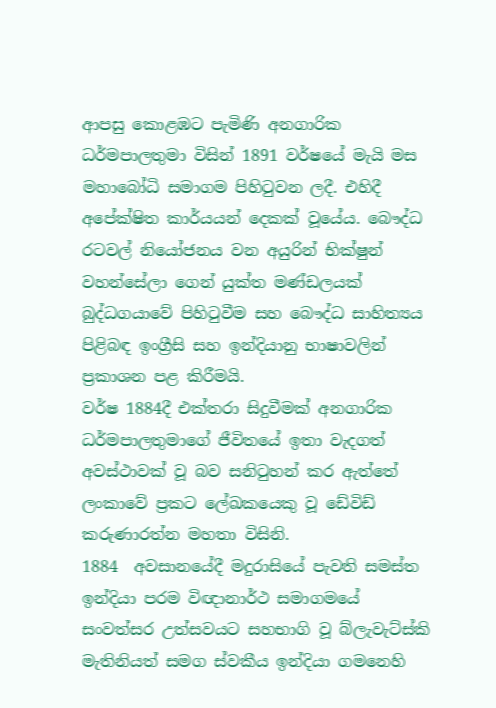ආපසු කොළඹට පැමිණි අනගාරික ධර්මපාලතුමා විසින් 1891 වර්ෂයේ මැයි මස මහාබෝධි සමාගම පිහිටුවන ලදී. එහිදී අපේක්ෂිත කාර්යයන් දෙකක් වූයේය. බෞද්ධ රටවල් නියෝජනය වන අයුරින් භික්ෂුන් වහන්සේලා ගෙන් යුක්ත මණ්ඩලයක් බුද්ධගයාවේ පිහිටුවීම සහ බෞද්ධ සාහිත්‍යය පිළිබඳ ඉංග්‍රීසි සහ ඉන්දියානු භාෂාවලින් ප්‍රකාශන පළ කිරීමයි.
වර්ෂ 1884දී එක්තරා සිදුවීමක් අනගාරික ධර්මපාලතුමාගේ ජීවිතයේ ඉතා වැදගත් අවස්ථාවක් වූ බව සනිටුහන් කර ඇත්තේ ලංකාවේ ප්‍රකට ‍ලේඛකයෙකු වූ ඩේවිඩ් කරුණාරත්න මහතා විසිනි.
1884  අවසානයේදී මදුරාසියේ පැවති සමස්ත ඉන්දියා පරම විඥානාර්ථ සමාගමයේ සංවත්සර උත්සවයට සහභාගි වූ බ්ලැවැට්ස්කි මැතිනියත් සමග ස්වකීය ඉන්දියා ගමනෙහි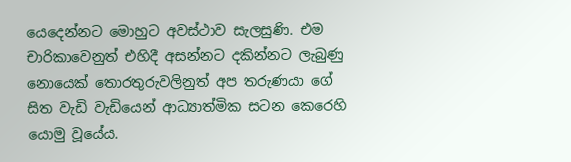යෙදෙන්නට මොහුට අවස්ථාව සැලසුණි. එම චාරිකාවෙනුත් එහිදී අසන්නට දකින්නට ලැබුණු නොයෙක් තොරතුරුවලිනුත් අප තරුණයා ගේ සිත වැඩි වැඩියෙන් ආධ්‍යාත්මික සටන කෙරෙහි යොමු වූයේය.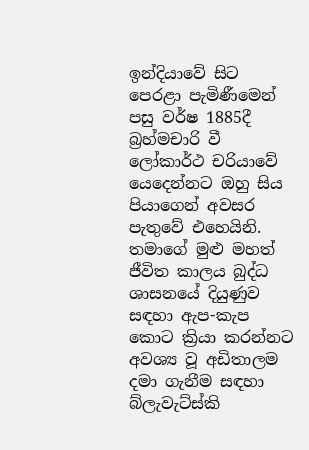ඉන්දියාවේ සිට පෙරළා පැමිණීමෙන් පසු වර්ෂ 1885දී බ්‍රහ්මචාරි වී ලෝකාර්ථ චරියාවේ යෙදෙන්නට ඔහු සිය පියාගෙන් අවසර පැතුවේ එහෙයිනි.
තමාගේ මුළු මහත් ජීවිත කාලය බුද්ධ ශාසනයේ දියුණුව සඳහා ඇප-කැප කොට ක්‍රියා කරන්නට අවශ්‍ය වූ අඩිතාලම දමා ගැනීම සඳහා බ්ලැවැට්ස්කි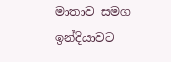මාතාව සමග ඉන්දියාවට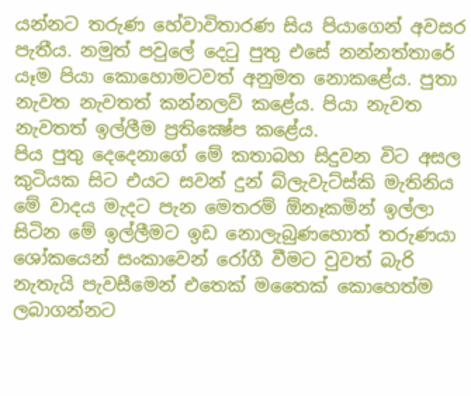යන්නට තරුණ හේවාවිතාරණ සිය පියාගෙන් අවසර පැතීය. නමුත් පවු‍ලේ දෙටු පුතු එසේ නන්නත්තාරේ යෑම පියා කොහොමටවත් අනුමත නොකළේය. පුතා නැවත නැවතත් කන්නලව් කළේය. පියා නැවත නැවතත් ඉල්ලීම ප්‍රතික්‍ෂේප කළේය.
පිය පුතු දෙදෙනාගේ මේ කතාබහ සිදුවන විට අසල කුටියක සිට එයට සවන් දුන් බ්ලැවැට්ස්කි මැතිනිය මේ වාදය මැදට පැන මෙතරම් ඕනෑකමින් ඉල්ලා සිටින මේ ඉල්ලීමට ඉඩ නොලැබුණහොත් තරුණයා ශෝකයෙන් සංකාවෙන් රෝගී වීමට වුවත් බැරි නැතැයි පැවසීමෙන් එතෙක් මතෛක් කොහෙත්ම ලබාගන්නට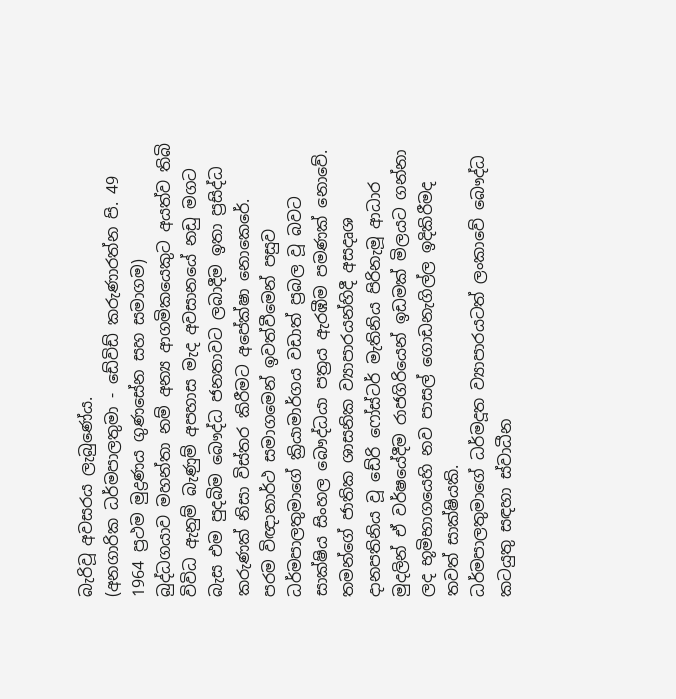බැරිවූ අවසරය ලැබුණේය.
(අනගාරික ධර්මපාලතුමා - ඩේවිඩ් කරුණාරත්න පි. 49 1964 ප්‍රථම මුද්‍රණය ගුණසේන සහ සමාගම)
බුද්ධගයාව මහන්තා නම් අන්‍ය ආගමිකයෙකුට අයත්ව තිබි විවිධ ඇනුම් බැණුම් අපහාස මැද අවසානයේ නඩු මගට බැස එම පුදබිම බෞද්ධ ජනතාවට ලබාදීම ඉතා ප්‍රසිද්ධ කරුණක් නිසා විස්තර කිරීමට අපේක්ෂා නොකෙරේ.
පරම විඥානාර්ථ සමාගමෙන් ඉවත්වීමෙන් පසුව ධර්මපාලතුමාගේ ක්‍රියාමාර්ගය වඩාත් ප්‍රබල වූ බවට සාක්ෂිය සිංහල බෞද්ධයා පත්‍රය ඇරඹීම පමණක් නොවේ. තමන්ගේ ජාතික ශාසනික ව්‍යාපාරයන්හිදී අසදෘශ දානපතිනිය වූ ඩේරි ෆෝස්ටර් මැතිනිය පිරිනැමූ ආධාර මුදලින් ඒ වර්ෂයේදීම රාජගිරියෙන් ඉඩමක් මිලයට ගන්නා ලද භූමිභාගයෙහි නව පාසල් ගොඩනැගිල්ල ඉදිකිරීමද තවත් සාක්ෂියකි.
ධර්මපාලතුමාගේ ධර්මදූත ව්‍යාපාරයටත් ලංකාවේ බෞද්ධ කටයුතු සඳහා ස්වාධීන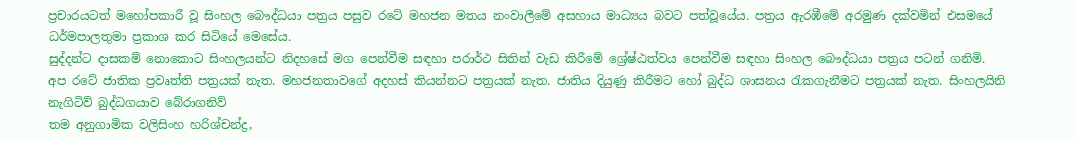ප්‍රචාරයටත් මහෝපකාරී වූ සිංහල බෞද්ධයා පත්‍රය පසුව රටේ මහජන මතය නංවාලීමේ අසහාය මාධ්‍යය බවට පත්වූයේය. පත්‍රය ඇරඹීමේ අරමුණ දක්වමින් එසමයේ ධර්මපාලතුමා ප්‍රකාශ කර සිටියේ මෙසේය.
සුද්දන්ට දාසකම් නොකොට සිංහලයන්ට නිදහසේ මග පෙන්වීම සඳහා පරාර්ථ සිතින් වැඩ කිරීමේ ශ්‍රේෂ්ඨත්වය පෙන්වීම සඳහා සිංහල බෞද්ධයා පත්‍රය පටන් ගනිමි. අප රටේ ජාතික ප්‍රවෘත්ති පත්‍රයක් නැත. මහජනතාවගේ අදහස් කියන්නට පත්‍රයක් නැත. ජාතිය දියුණු කිරීමට හෝ බුද්ධ ශාසනය රැකගැනීමට පත්‍රයක් නැත. සිංහලයිනි නැගිටිව් බුද්ධගයාව බේරාගනිව්
තම අනුගාමික වලිසිංහ හරිශ්චන්ද්‍ර,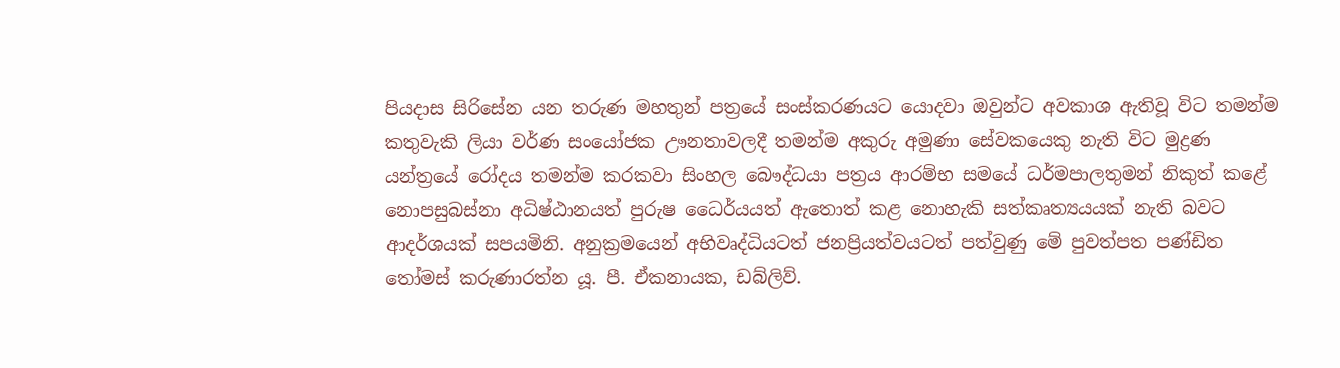පියදාස සිරිසේන යන තරුණ මහතුන් පත්‍රයේ සංස්කරණයට යොදවා ඔවුන්ට අවකාශ ඇතිවූ විට තමන්ම කතුවැකි ලියා වර්ණ සංයෝජක ඌනතාවලදී තමන්ම අකුරු අමුණා සේවකයෙකු නැති විට මුද්‍රණ යන්ත්‍රයේ රෝදය තමන්ම කරකවා සිංහල බෞද්ධයා පත්‍රය ආරම්භ සමයේ ධර්මපාලතුමන් නිකුත් කළේ නොපසුබස්නා අධිෂ්ඨානයත් පුරුෂ ධෛර්යයත් ඇතොත් කළ නොහැකි සත්කෘත්‍යයයක් නැති බවට ආදර්ශයක් සපයමිනි. අනුක්‍රමයෙන් අභිවෘද්ධියටත් ජනප්‍රියත්වයටත් පත්වුණු මේ පුවත්පත පණ්ඩිත තෝමස් කරුණාරත්න යූ. පී. ඒකනායක, ඩබ්ලිව්.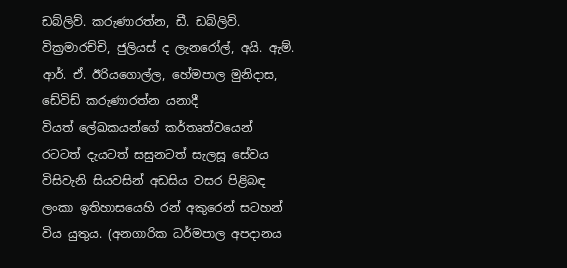ඩබ්ලිව්. කරුණාරත්න, ඩී. ඩබ්ලිව්. වික්‍රමාරච්චි, ජුලියස් ද ලැනරෝල්, අයි. ඇම්. ආර්. ඒ. ඊරියගොල්ල, හේමපාල මුනිදාස, ඩේවිඩ් කරුණාරත්න යනාදී වියත් ‍ලේඛකයන්ගේ කර්තෘත්වයෙන් රටටත් දැයටත් සසුනටත් සැලසූ සේවය විසිවැනි සියවසින් අඩසිය වසර පිළිබඳ ලංකා ඉතිහාසයෙහි රන් අකුරෙන් සටහන් විය යුතුය. (අනගාරික ධර්මපාල අපදානය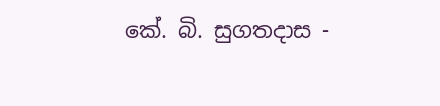කේ. බි. සුගතදාස -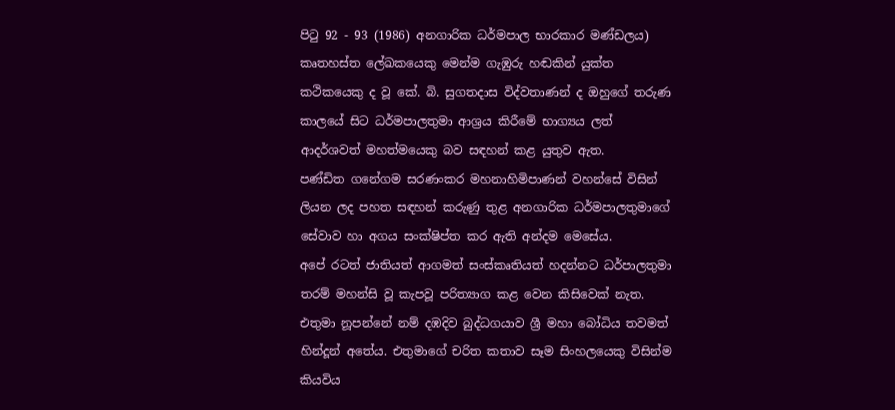පිටු 92 - 93 (1986) අනගාරික ධර්මපාල භාරකාර මණ්ඩලය)
කෘතහස්ත ‍ලේඛකයෙකු මෙන්ම ගැඹුරු හඬකින් යුක්ත කථිකයෙකු ද වූ කේ. බි. සුගතදාස විද්වතාණන් ද ඔහුගේ තරුණ කාලයේ සිට ධර්මපාලතුමා ආශ්‍රය කිරීමේ භාග්‍යය ලත් ආදර්ශවත් මහත්මයෙකු බව සඳහන් කළ යුතුව ඇත.
පණ්ඩිත ගනේගම සරණංකර මහනාහිමිපාණන් වහන්සේ විසින් ලියන ලද පහත සඳහන් කරුණු තුළ අනගාරික ධර්මපාලතුමාගේ සේවාව හා අගය සංක්ෂිප්ත කර ඇති අන්දම මෙසේය.
අපේ රටත් ජාතියත් ආගමත් සංස්කෘතියත් හදන්නට ධර්පාලතුමා තරම් මහන්සි වූ කැපවූ පරිත්‍යාග කළ වෙන කිසිවෙක් නැත. එතුමා නූපන්නේ නම් දඹදිව බුද්ධගයාව ශ්‍රී මහා බෝධිය තවමත් හින්දූන් අතේය. එතුමාගේ චරිත කතාව සෑම සිංහලයෙකු විසින්ම කියවිය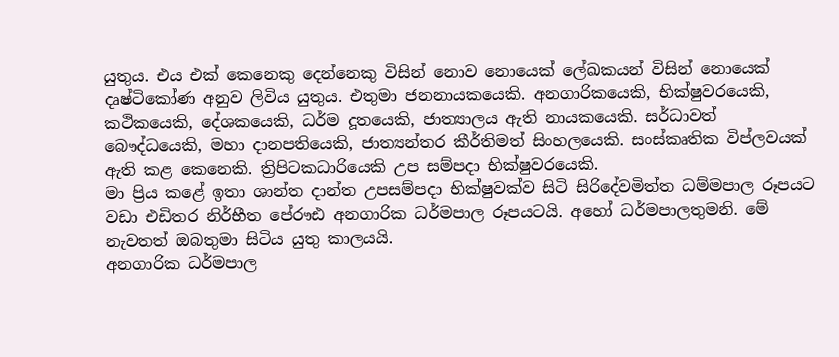යුතුය. එය එක් කෙනෙකු දෙන්නෙකු විසින් නොව නොයෙක් ‍ලේඛකයන් විසින් නොයෙක් දෘෂ්ටිකෝණ අනුව ලිවිය යුතුය. එතුමා ජනනායකයෙකි. අනගාරිකයෙකි, භික්ෂුවරයෙකි, කථිකයෙකි, දේශකයෙකි, ධර්ම දූතයෙකි, ජාත්‍යාලය ඇති නායකයෙකි. සර්ධාවත් බෞද්ධයෙකි, මහා දානපතියෙකි, ජාත්‍යන්තර කීර්තිමත් සිංහලයෙකි. සංස්කෘතික විප්ලවයක් ඇති කළ කෙනෙකි. ත්‍රිපිටකධාරියෙකි උප සම්පදා භික්ෂුවරයෙකි.
මා ප්‍රිය කළේ ඉතා ශාන්ත දාන්ත උපසම්පදා භික්ෂුවක්ව සිටි සිරිදේවමිත්ත ධම්මපාල රූපයට වඩා එඩිතර නිර්භීත පේ‍රෟඪ අනගාරික ධර්මපාල රූපයටයි. අහෝ ධර්මපාලතුමනි. මේ නැවතත් ඔබතුමා සිටිය යුතු කාලයයි.
අනගාරික ධර්මපාල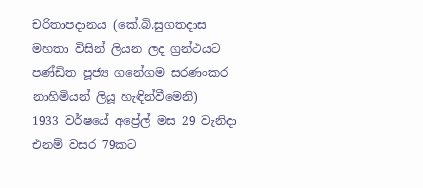චරිතාපදානය (කේ.බි.සුගතදාස මහතා විසින් ලියන ලද ග්‍රන්ථයට පණ්ඩිත පූජ්‍ය ගනේගම සරණංකර නාහිමියන් ලියූ හැඳින්වීමෙනි)
1933 වර්ෂයේ අප්‍රේල් මස 29 වැනිදා එනම් වසර 79කට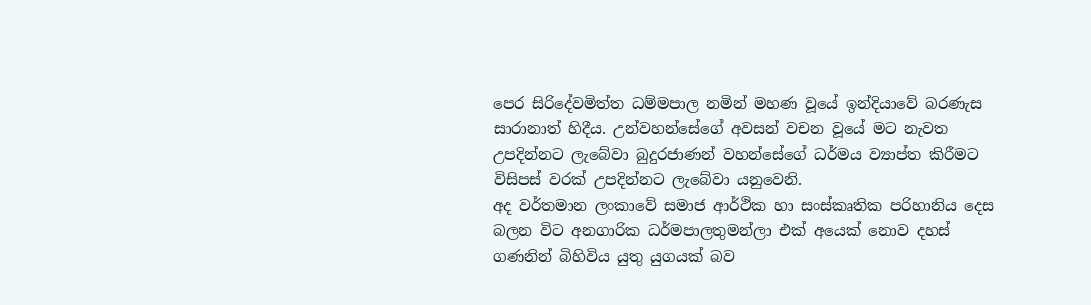පෙර සිරිදේවමිත්ත ධම්මපාල නමින් මහණ වූයේ ඉන්දියාවේ බරණැස සාරානාත් හිදීය. උන්වහන්සේගේ අවසන් වචන වූයේ මට නැවත උපදින්නට ලැබේවා බුදුරජාණන් වහන්සේගේ ධර්මය ව්‍යාප්ත කිරීමට විසිපස් වරක් උපදින්නට ලැබේවා යනුවෙනි.
අද වර්තමාන ලංකාවේ සමාජ ආර්ථික හා සංස්කෘතික පරිහානිය දෙස බලන විට අනගාරික ධර්මපාලතුමන්ලා එක් අයෙක් නොව දහස් ගණනින් බිහිවිය යුතු යුගයක් බව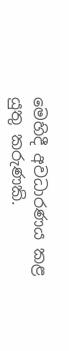මෙහිදී අවධාරණය කළ යුතු කරුණකි.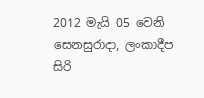2012 මැයි 05 වෙනි සෙනසුරාදා, ලංකාදීප
සිරි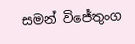සමන් විජේතුංග